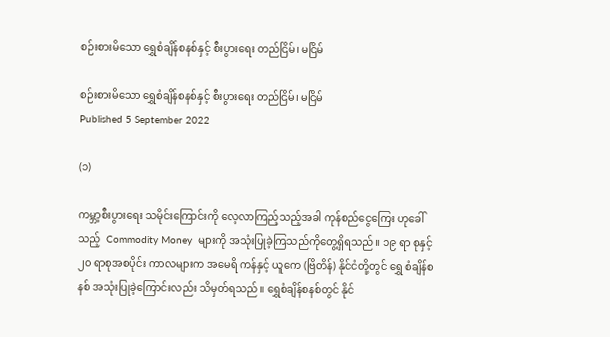စဉ်းစားမိသော ရွှေစံချိန်စနစ်နှင့် စီးပွားရေး တည်ငြိမ်၊ မငြိမ်

စဉ်းစားမိသော ရွှေစံချိန်စနစ်နှင့် စီးပွားရေး တည်ငြိမ်၊ မငြိမ်
Published 5 September 2022

(၁)

ကမ္ဘာ့စီးပွားရေး သမိုင်းကြောင်းကို လေ့လာကြည့်သည့်အခါ ကုန်စည်ငွေကြေး ဟုခေါ်သည့်  Commodity Money  များကို အသုံးပြုခဲ့ကြသည်ကိုတွေ့ရှိရသည်။ ၁၉ ရာ စုနှင့်၂၀ ရာစုအစပိုင်း ကာလများက အမေရိ ကန်နှင့် ယူကေ (ဗြိတိန်) နိုင်ငံတို့တွင် ရွှေ စံချိန်စနစ် အသုံးပြုခဲ့ကြောင်းလည်း သိမှတ်ရသည်။ ရွှေစံချိန်စနစ်တွင် နိုင်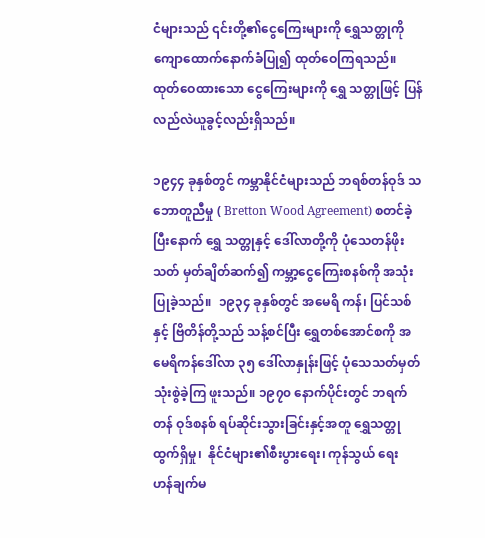ငံများသည် ၎င်းတို့၏ငွေကြေးများကို ရွှေသတ္တုကို ကျောထောက်နောက်ခံပြု၍ ထုတ်ဝေကြရသည်။ ထုတ်ဝေထားသော ငွေကြေးများကို ရွှေ သတ္တုဖြင့် ပြန်လည်လဲယူခွင့်လည်းရှိသည်။

၁၉၄၄ ခုနှစ်တွင် ကမ္ဘာနိုင်ငံများသည် ဘရစ်တန်ဝုဒ် သဘောတူညီမှု ( Bretton Wood Agreement) စတင်ခဲ့ပြီးနောက် ရွှေ သတ္တုနှင့် ဒေါ်လာတို့ကို ပုံသေတန်ဖိုးသတ် မှတ်ချိတ်ဆက်၍ ကမ္ဘာ့ငွေကြေးစနစ်ကို အသုံးပြုခဲ့သည်။  ၁၉၃၄ ခုနှစ်တွင် အမေရိ ကန်၊ ပြင်သစ်နှင့် ဗြိတိန်တို့သည် သန့်စင်ပြီး ရွှေတစ်အောင်စကို အမေရိကန်ဒေါ်လာ ၃၅ ဒေါ်လာနှုန်းဖြင့် ပုံသေသတ်မှတ်သုံးစွဲခဲ့ကြ ဖူးသည်။ ၁၉၇၀ နောက်ပိုင်းတွင် ဘရက်တန် ဝုဒ်စနစ် ရပ်ဆိုင်းသွားခြင်းနှင့်အတူ ရွှေသတ္တု  ထွက်ရှိမှု၊  နိုင်ငံများ၏စီးပွားရေး၊ ကုန်သွယ် ရေး  ဟန်ချက်မ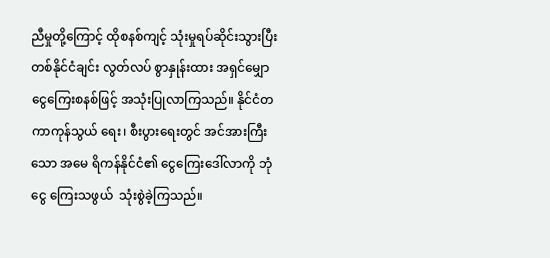ညီမှုတို့ကြောင့် ထိုစနစ်ကျင့် သုံးမှုရပ်ဆိုင်းသွားပြီး တစ်နိုင်ငံချင်း လွတ်လပ် စွာနှုန်းထား အရှင်မျှောငွေကြေးစနစ်ဖြင့် အသုံးပြုလာကြသည်။ နိုင်ငံတကာကုန်သွယ် ရေး၊ စီးပွားရေးတွင် အင်အားကြီးသော အမေ ရိကန်နိုင်ငံ၏ ငွေကြေးဒေါ်လာကို ဘုံငွေ ကြေးသဖွယ်  သုံးစွဲခဲ့ကြသည်။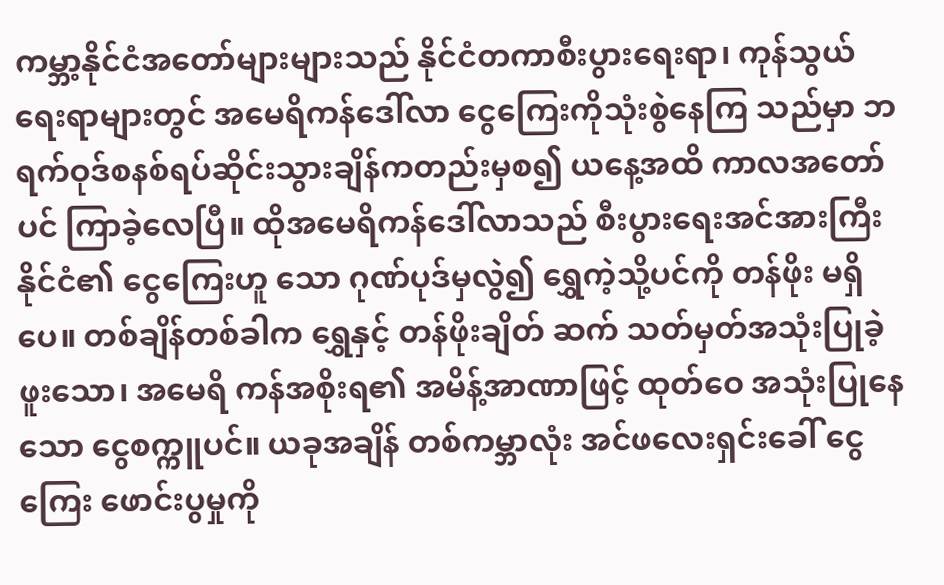ကမ္ဘာ့နိုင်ငံအတော်များများသည် နိုင်ငံတကာစီးပွားရေးရာ၊ ကုန်သွယ်ရေးရာများတွင် အမေရိကန်ဒေါ်လာ ငွေကြေးကိုသုံးစွဲနေကြ သည်မှာ ဘရက်ဝုဒ်စနစ်ရပ်ဆိုင်းသွားချိန်ကတည်းမှစ၍ ယနေ့အထိ ကာလအတော်ပင် ကြာခဲ့လေပြီ။ ထိုအမေရိကန်ဒေါ်လာသည် စီးပွားရေးအင်အားကြီးနိုင်ငံ၏ ငွေကြေးဟူ သော ဂုဏ်ပုဒ်မှလွဲ၍ ရွှေကဲ့သို့ပင်ကို တန်ဖိုး မရှိပေ။ တစ်ချိန်တစ်ခါက ရွှေနှင့် တန်ဖိုးချိတ် ဆက် သတ်မှတ်အသုံးပြုခဲ့ဖူးသော၊ အမေရိ ကန်အစိုးရ၏ အမိန့်အာဏာဖြင့် ထုတ်ဝေ အသုံးပြုနေသော ငွေစက္ကူပင်။ ယခုအချိန် တစ်ကမ္ဘာလုံး အင်ဖလေးရှင်းခေါ် ငွေကြေး ဖောင်းပွမှုကို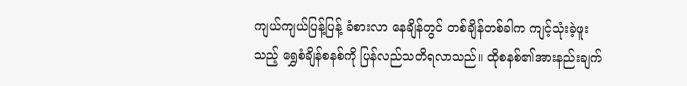ကျယ်ကျယ်ပြန့်ပြန့် ခံစားလာ နေချိန်တွင် တစ်ချိန်တစ်ခါက ကျင့်သုံးခဲ့ဖူး သည့် ရွှေစံချိန်စနစ်ကို ပြန်လည်သတိရလာသည်။ ထိုစနစ်၏အားနည်းချက်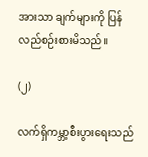အားသာ ချက်များကို ပြန်လည်စဉ်းစားမိသည်။

(၂)

လက်ရှိကမ္ဘာ့စီးပွားရေးသည်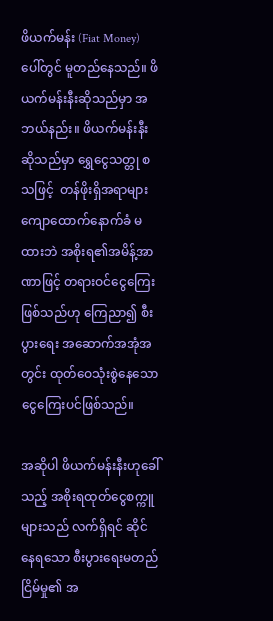ဖိယက်မန်း (Fiat Money) ပေါ်တွင် မူတည်နေသည်။ ဖိယက်မန်းနီးဆိုသည်မှာ အဘယ်နည်း။ ဖိယက်မန်းနီးဆိုသည်မှာ ရွှေငွေသတ္တု စသဖြင့်  တန်ဖိုးရှိအရာများ ကျောထောက်နောက်ခံ မထားဘဲ အစိုးရ၏အမိန့်အာဏာဖြင့် တရားဝင်ငွေကြေးဖြစ်သည်ဟု ကြေညာ၍ စီးပွားရေး အဆောက်အအုံအတွင်း ထုတ်ဝေသုံးစွဲနေသော ငွေကြေးပင်ဖြစ်သည်။

အဆိုပါ ဖိယက်မန်းနီးဟုခေါ်သည့် အစိုးရထုတ်ငွေစက္ကူများသည် လက်ရှိရင် ဆိုင်နေရသော စီးပွားရေးမတည်ငြိမ်မှု၏ အ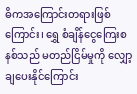ဓိကအကြောင်းတရားဖြစ်ကြောင်း၊ ရွှေ စံချိန်ငွေကြေးစနစ်သည် မတည်ငြိမ်မှုကို လျှော့ချပေးနိုင်ကြောင်း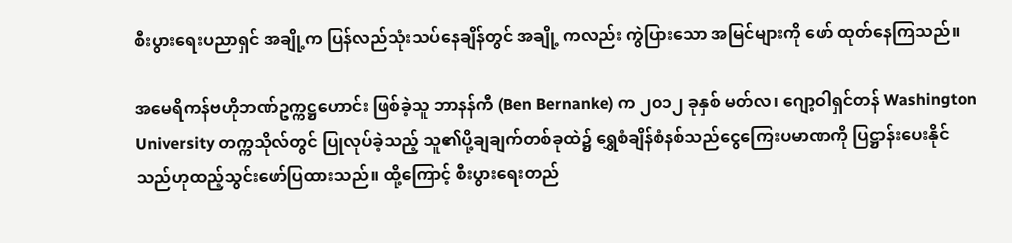စီးပွားရေးပညာရှင် အချို့က ပြန်လည်သုံးသပ်နေချိန်တွင် အချို့ ကလည်း ကွဲပြားသော အမြင်များကို ဖော် ထုတ်နေကြသည်။

အမေရိကန်ဗဟိုဘဏ်ဥက္ကဋ္ဌဟောင်း ဖြစ်ခဲ့သူ ဘာနန်ကီ (Ben Bernanke) က ၂၀၁၂ ခုနှစ် မတ်လ၊ ဂျော့ဝါရှင်တန် Washington University တက္ကသိုလ်တွင် ပြုလုပ်ခဲ့သည့် သူ၏ပို့ချချက်တစ်ခုထဲ၌ ရွှေစံချိန်စံနစ်သည်ငွေကြေးပမာဏကို ပြဋ္ဌာန်းပေးနိုင်သည်ဟုထည့်သွင်းဖော်ပြထားသည်။ ထို့ကြောင့် စီးပွားရေးတည်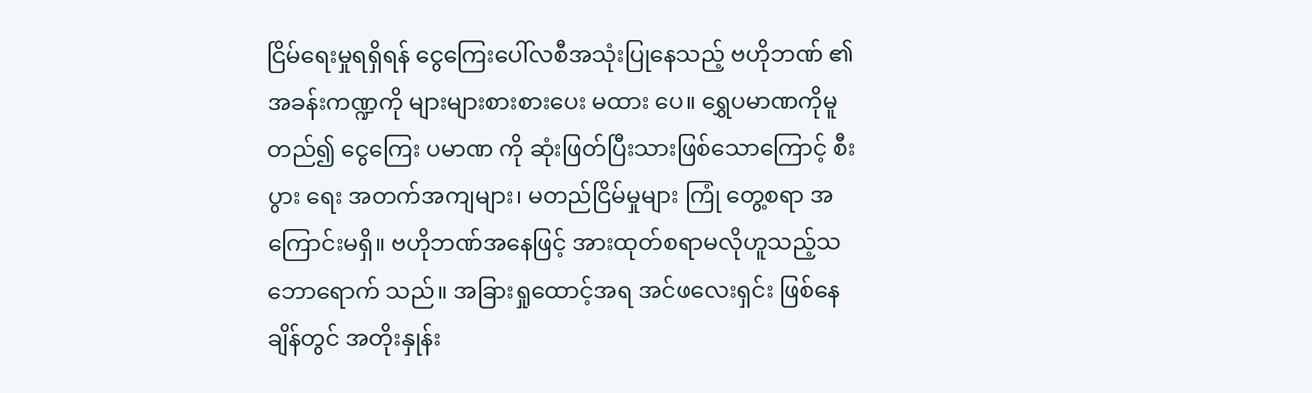ငြိမ်ရေးမှုရရှိရန် ငွေကြေးပေါ်လစီအသုံးပြုနေသည့် ဗဟိုဘဏ် ၏ အခန်းကဏ္ဍကို များများစားစားပေး မထား ပေ။ ရွှေပမာဏကိုမူတည်၍ ငွေကြေး ပမာဏ ကို ဆုံးဖြတ်ပြီးသားဖြစ်သောကြောင့် စီးပွား ရေး အတက်အကျများ၊ မတည်ငြိမ်မှုများ ကြုံ တွေ့စရာ အကြောင်းမရှိ။ ဗဟိုဘဏ်အနေဖြင့် အားထုတ်စရာမလိုဟူသည့်သဘောရောက် သည်။ အခြားရှုထောင့်အရ အင်ဖလေးရှင်း ဖြစ်နေချိန်တွင် အတိုးနှုန်း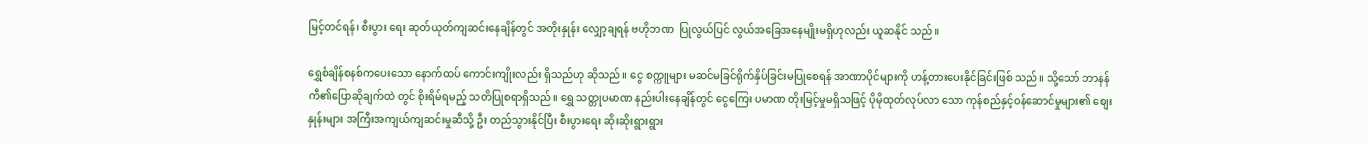မြင့်တင်ရန်၊ စီးပွား ရေး ဆုတ်ယုတ်ကျဆင်းနေချိန်တွင် အတိုးနှုန်း လျှော့ချရန် ဗဟိုဘဏ  ပြုလွယ်ပြင် လွယ်အခြေအနေမျိုးမရှိဟုလည်း ယူဆနိုင် သည်။

ရွှေစံချိန်စနစ်ကပေးသော နောက်ထပ် ကောင်းကျိုးလည်း ရှိသည်ဟု ဆိုသည်။ ငွေ စက္ကူများ မဆင်မခြင်ရိုက်နှိပ်ခြင်းမပြုစေရန် အာဏာပိုင်များကို ဟန့်တားပေးနိုင်ခြင်းဖြစ် သည်။ သို့သော် ဘာနန်ကီ၏ပြောဆိုချက်ထဲ တွင် စိုးရိမ်ရမည့် သတိပြုစရာရှိသည်။ ရွှေ သတ္တုပမာဏ နည်းပါးနေချိန်တွင် ငွေကြေး ပမာဏ တိုးမြင့်မှုမရှိသဖြင့် ပိုမိုထုတ်လုပ်လာ သော ကုန်စည်နှင့်ဝန်ဆောင်မှုများ၏ စျေး နှုန်းများ အကြီးအကျယ်ကျဆင်းမှုဆီသို့ ဦး တည်သွားနိုင်ပြီး စီးပွားရေး ဆိုးဆိုးရွားရွား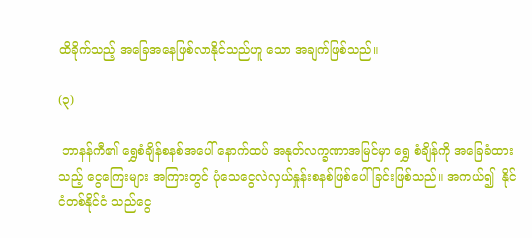ထိခိုက်သည့် အခြေအနေဖြစ်လာနိုင်သည်ဟူ သော အချက်ဖြစ်သည်။

(၃)

 ဘာနန်ကီ၏ ရွှေစံချိန်စနစ်အပေါ် နောက်ထပ် အနုတ်လက္ခဏာအမြင်မှာ ရွှေ စံချိန်ကို အခြေခံထားသည့် ငွေကြေးများ အကြားတွင် ပုံသေငွေလဲလှယ်နှုန်းစနစ်ဖြစ်ပေါ်ခြင်းဖြစ်သည်။ အကယ်၍  နိုင်ငံတစ်နိုင်ငံ သည်ငွေ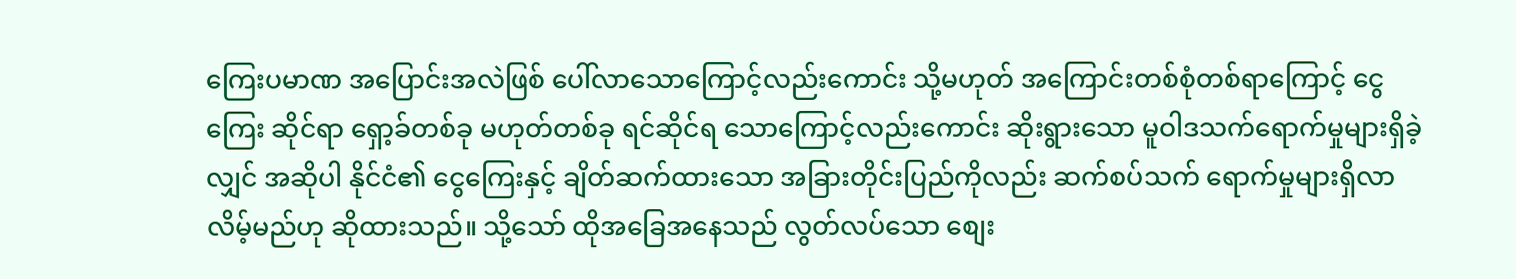ကြေးပမာဏ အပြောင်းအလဲဖြစ် ပေါ်လာသောကြောင့်လည်းကောင်း သို့မဟုတ် အကြောင်းတစ်စုံတစ်ရာကြောင့် ငွေကြေး ဆိုင်ရာ ရှော့ခ်တစ်ခု မဟုတ်တစ်ခု ရင်ဆိုင်ရ သောကြောင့်လည်းကောင်း ဆိုးရွားသော မူဝါဒသက်ရောက်မှုများရှိခဲ့လျှင် အဆိုပါ နိုင်ငံ၏ ငွေကြေးနှင့် ချိတ်ဆက်ထားသော အခြားတိုင်းပြည်ကိုလည်း ဆက်စပ်သက် ရောက်မှုများရှိလာလိမ့်မည်ဟု ဆိုထားသည်။ သို့သော် ထိုအခြေအနေသည် လွတ်လပ်သော စျေး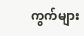ကွက်များ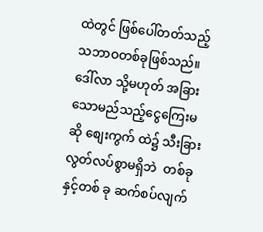ထဲတွင် ဖြစ်ပေါ်တတ်သည့် သဘာဝတစ်ခုဖြစ်သည်။ ဒေါ်လာ သို့မဟုတ် အခြားသောမည်သည့်ငွေကြေးမဆို စျေးကွက် ထဲ၌ သီးခြားလွတ်လပ်စွာမရှိဘဲ  တစ်ခုနှင့်တစ် ခု ဆက်စပ်လျက်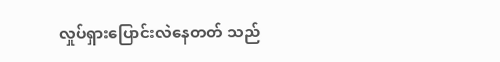လှုပ်ရှားပြောင်းလဲနေတတ် သည်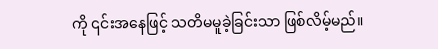ကို ၎င်းအနေဖြင့် သတိမမူခဲ့ခြင်းသာ ဖြစ်လိမ့်မည်။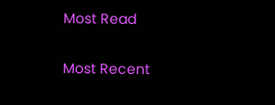Most Read

Most Recent